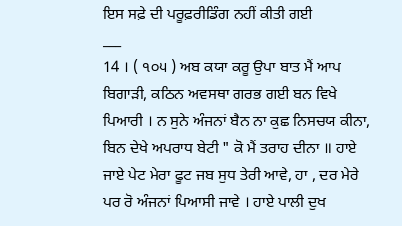ਇਸ ਸਫ਼ੇ ਦੀ ਪਰੂਫ਼ਰੀਡਿੰਗ ਨਹੀਂ ਕੀਤੀ ਗਈ
___
14 । ( ੧੦੫ ) ਅਬ ਕਯਾ ਕਰੂ ਉਪਾ ਬਾਤ ਮੈਂ ਆਪ ਬਿਗਾੜੀ, ਕਠਿਨ ਅਵਸਥਾ ਗਰਭ ਗਈ ਬਨ ਵਿਖੇ ਪਿਆਰੀ । ਨ ਸੁਨੇ ਅੰਜਨਾਂ ਬੈਨ ਨਾ ਕੁਛ ਨਿਸਚਯ ਕੀਨਾ, ਬਿਨ ਦੇਖੇ ਅਪਰਾਧ ਬੇਟੀ " ਕੋ ਮੈਂ ਤਰਾਹ ਦੀਨਾ ॥ ਹਾਏ ਜਾਏ ਪੇਟ ਮੇਰਾ ਫੂਟ ਜਬ ਸੁਧ ਤੇਰੀ ਆਵੇ, ਹਾ , ਦਰ ਮੇਰੇ ਪਰ ਰੋ ਅੰਜਨਾਂ ਪਿਆਸੀ ਜਾਵੇ । ਹਾਏ ਪਾਲੀ ਦੁਖ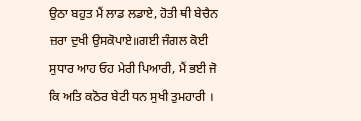ਉਠਾ ਬਹੁਤ ਮੈਂ ਲਾਡ ਲਡਾਏ, ਹੋਤੀ ਥੀ ਬੇਚੈਨ ਜ਼ਰਾ ਦੁਖੀ ਉਸਕੋਪਾਏ॥ਗਈ ਜੰਗਲ ਕੋਈ ਸੁਧਾਰ ਆਹ ਓਹ ਮੇਰੀ ਪਿਆਰੀ, ਮੈਂ ਭਈ ਜੋ ਕਿ ਅਤਿ ਕਠੋਰ ਬੇਟੀ ਧਨ ਸੁਖੀ ਤੁਮਹਾਰੀ ।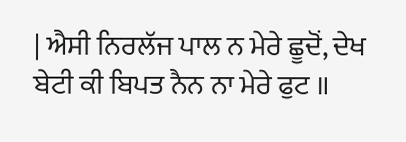| ਐਸੀ ਨਿਰਲੱਜ ਪਾਲ ਨ ਮੇਰੇ ਛੂਦੋਂ, ਦੇਖ ਬੇਟੀ ਕੀ ਬਿਪਤ ਨੈਨ ਨਾ ਮੇਰੇ ਫੁਟ ॥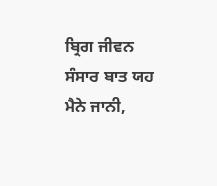ਬ੍ਰਿਗ ਜੀਵਨ ਸੰਸਾਰ ਬਾਤ ਯਹ ਮੈਨੇ ਜਾਨੀ,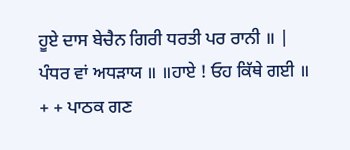ਹੂਏ ਦਾਸ ਬੇਚੈਨ ਗਿਰੀ ਧਰਤੀ ਪਰ ਰਾਨੀ ॥ | ਪੰਧਰ ਵਾਂ ਅਧੜਾਯ ॥ ॥ਹਾਏ ! ਓਹ ਕਿੱਥੇ ਗਈ ॥ + + ਪਾਠਕ ਗਣ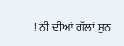! ਨੀ ਦੀਆਂ ਗੱਲਾਂ ਸੁਨ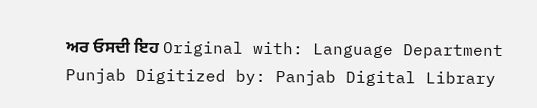ਅਰ ਓਸਦੀ ਇਹ Original with: Language Department Punjab Digitized by: Panjab Digital Library